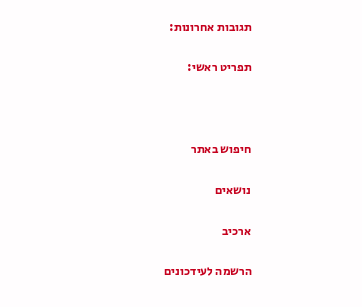תגובות אחרונות:

תפריט ראשי:



חיפוש באתר

נושאים

ארכיב

הרשמה לעידכונים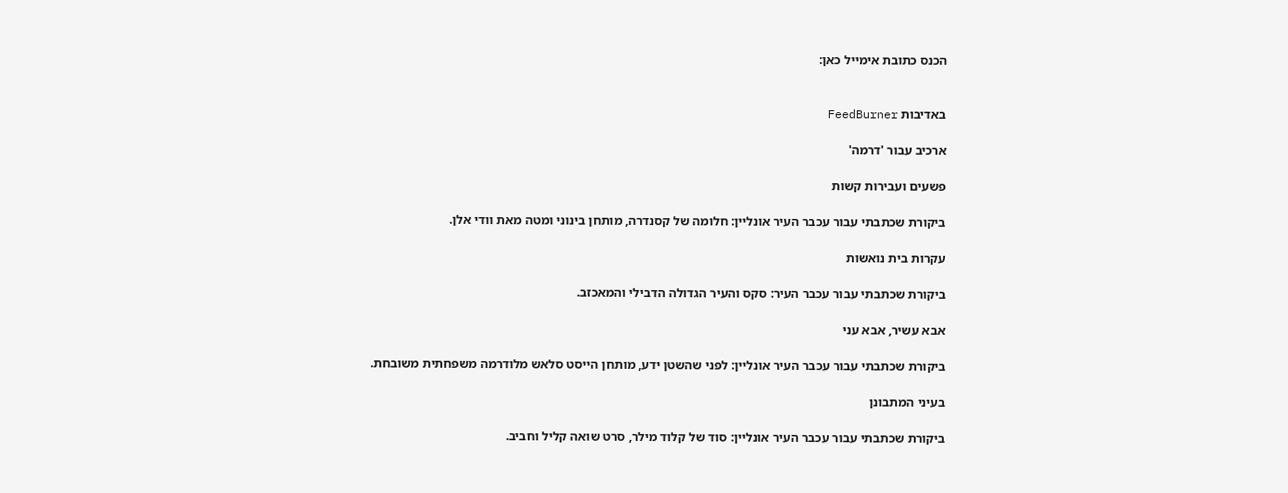הכנס כתובת אימייל כאן:


באדיבות FeedBurner

ארכיב עבור 'דרמה'

פשעים ועבירות קשות

ביקורת שכתבתי עבור עכבר העיר אונליין: חלומה של קסנדרה, מותחן בינוני ומטה מאת וודי אלן.

עקרות בית נואשות

ביקורת שכתבתי עבור עכבר העיר: סקס והעיר הגדולה הדבילי והמאכזב.

אבא עשיר, אבא עני

ביקורת שכתבתי עבור עכבר העיר אונליין: לפני שהשטן ידע, מותחן הייסט סלאש מלודרמה משפחתית משובחת.

בעיני המתבונן

ביקורת שכתבתי עבור עכבר העיר אונליין: סוד של קלוד מילר, סרט שואה קליל וחביב.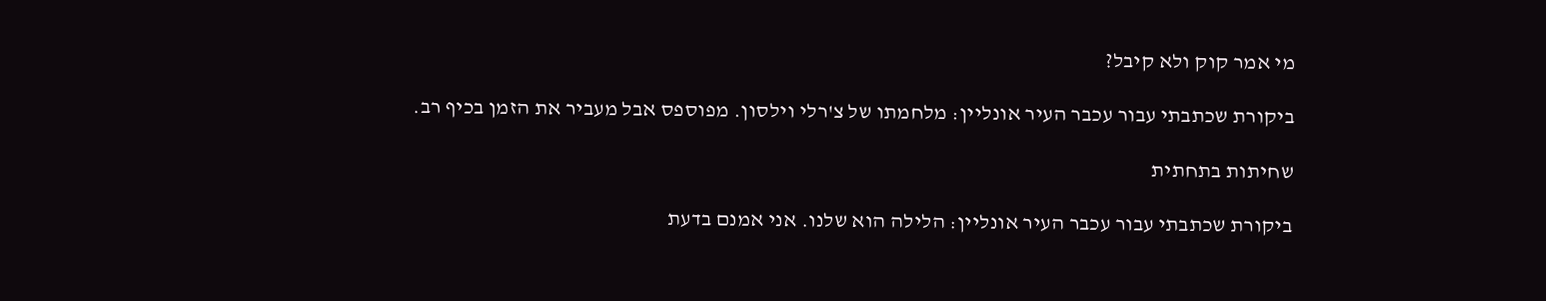מי אמר קוק ולא קיבל?

ביקורת שכתבתי עבור עכבר העיר אונליין: מלחמתו של צ'רלי וילסון. מפוספס אבל מעביר את הזמן בכיף רב.

שחיתות בתחתית

ביקורת שכתבתי עבור עכבר העיר אונליין: הלילה הוא שלנו. אני אמנם בדעת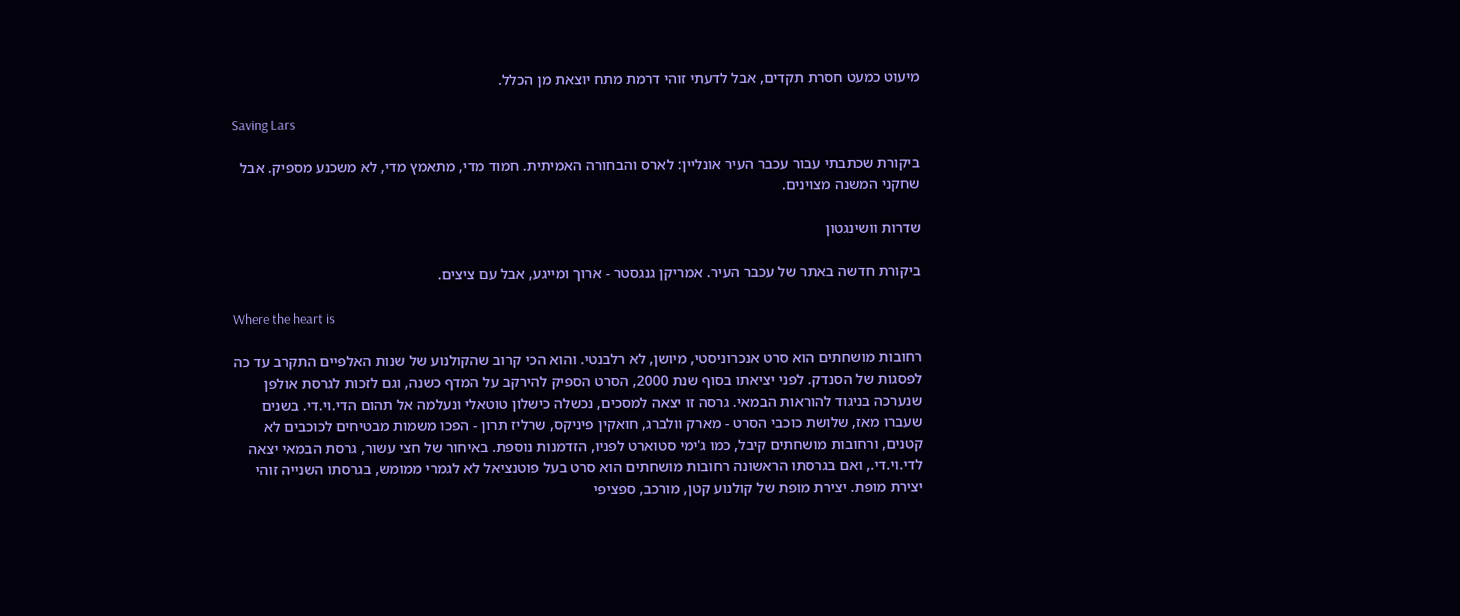מיעוט כמעט חסרת תקדים, אבל לדעתי זוהי דרמת מתח יוצאת מן הכלל.

Saving Lars

ביקורת שכתבתי עבור עכבר העיר אונליין: לארס והבחורה האמיתית. חמוד מדי, מתאמץ מדי, לא משכנע מספיק. אבל שחקני המשנה מצוינים.

שדרות וושינגטון

ביקורת חדשה באתר של עכבר העיר. אמריקן גנגסטר - ארוך ומייגע, אבל עם ציצים.

Where the heart is

רחובות מושחתים הוא סרט אנכרוניסטי, מיושן, לא רלבנטי. והוא הכי קרוב שהקולנוע של שנות האלפיים התקרב עד כה לפסגות של הסנדק. לפני יציאתו בסוף שנת 2000, הסרט הספיק להירקב על המדף כשנה, וגם לזכות לגרסת אולפן שנערכה בניגוד להוראות הבמאי. גרסה זו יצאה למסכים, נכשלה כישלון טוטאלי ונעלמה אל תהום הדי.וי.די. בשנים שעברו מאז, שלושת כוכבי הסרט - מארק וולברג, חואקין פיניקס, שרליז תרון - הפכו משמות מבטיחים לכוכבים לא קטנים, ורחובות מושחתים קיבל, כמו ג'ימי סטוארט לפניו, הזדמנות נוספת. באיחור של חצי עשור, גרסת הבמאי יצאה לדי.וי.די., ואם בגרסתו הראשונה רחובות מושחתים הוא סרט בעל פוטנציאל לא לגמרי ממומש, בגרסתו השנייה זוהי יצירת מופת. יצירת מופת של קולנוע קטן, מורכב, ספציפי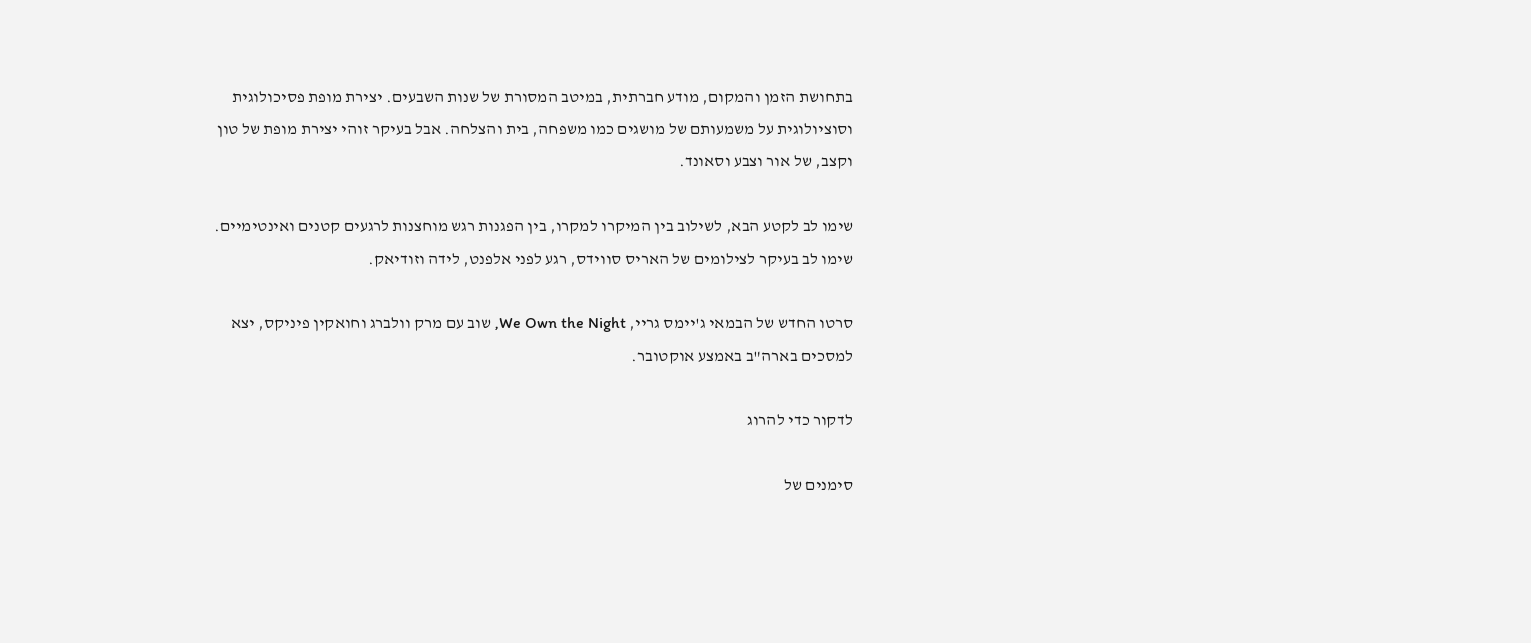בתחושת הזמן והמקום, מודע חברתית, במיטב המסורת של שנות השבעים. יצירת מופת פסיכולוגית וסוציולוגית על משמעותם של מושגים כמו משפחה, בית והצלחה. אבל בעיקר זוהי יצירת מופת של טון וקצב, של אור וצבע וסאונד.

שימו לב לקטע הבא, לשילוב בין המיקרו למקרו, בין הפגנות רגש מוחצנות לרגעים קטנים ואינטימיים. שימו לב בעיקר לצילומים של האריס סווידס, רגע לפני אלפנט, לידה וזודיאק.

סרטו החדש של הבמאי ג'יימס גריי, We Own the Night, שוב עם מרק וולברג וחואקין פיניקס, יצא למסכים בארה"ב באמצע אוקטובר.

לדקור כדי להרוג

סימנים של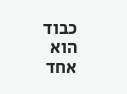כבוד הוא אחד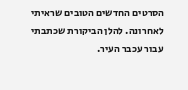הסרטים החדשים הטובים שראיתי לאחרונה. להלן הביקורת שכתבתי עבור עכבר העיר.